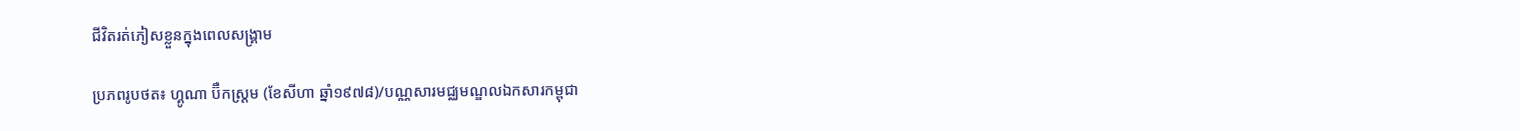ជីវិតរត់ភៀសខ្លួនក្នុងពេលសង្រ្គាម

ប្រភពរូបថត៖ ហ្គូណា ប៊ឺកស្ត្រម (ខែសីហា ឆ្នាំ១៩៧៨)/បណ្ណសារមជ្ឈមណ្ឌលឯកសារកម្ពុជា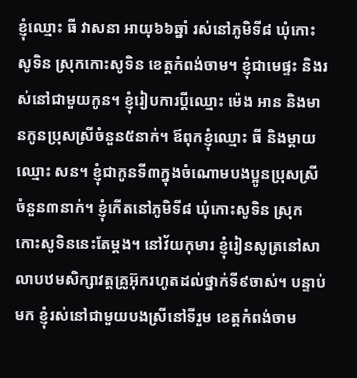ខ្ញុំឈ្មោះ ធី វាសនា អាយុ៦៦ឆ្នាំ រស់នៅភូមិទី៨ ឃុំកោះសូទិន ស្រុកកោះសូទិន ខេត្តកំពង់ចាម។ ខ្ញុំជាមេផ្ទះ និងរស់នៅជាមួយកូន។ ខ្ញុំរៀបការប្ដីឈ្មោះ ម៉េង អាន និងមានកូនប្រុសស្រីចំនួន៥នាក់។ ឪពុកខ្ញុំឈ្មោះ ធី និងម្ដាយឈ្មោះ សន។ ខ្ញុំជាកូនទី៣ក្នុងចំណោមបងប្អូនប្រុសស្រីចំនួន៣នាក់។ ខ្ញុំកើតនៅភូមិទី៨ ឃុំកោះសូទិន ស្រុកកោះសូទិននេះតែម្ដង។ នៅវ័យកុមារ ខ្ញុំរៀនសូត្រនៅសាលាបឋមសិក្សាវត្តគ្រូអ៊ុករហូតដល់ថ្នាក់ទី៩ចាស់។ បន្ទាប់មក ខ្ញុំរស់នៅជាមួយបងស្រីនៅទីរួម ខេត្តកំពង់ចាម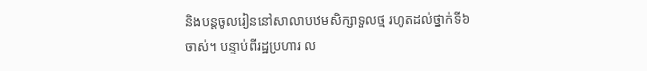និងបន្តចូលរៀននៅសាលាបឋមសិក្សាទួលថ្ម រហូតដល់ថ្នាក់ទី៦ចាស់។ បន្ទាប់ពីរដ្ឋប្រហារ ល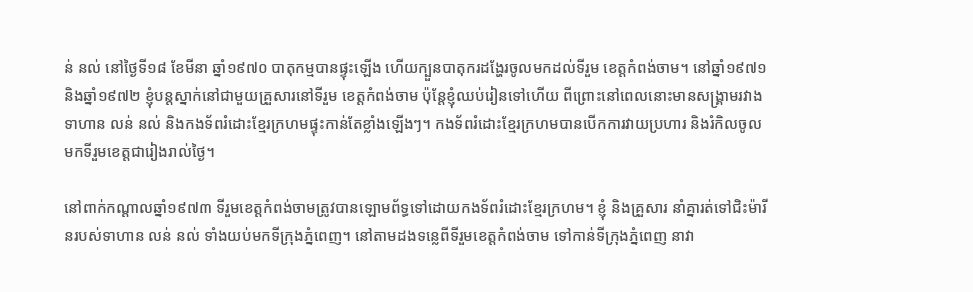ន់ នល់ នៅថ្ងៃទី១៨ ខែមីនា ឆ្នាំ១៩៧០ បាតុកម្មបានផ្ទុះឡើង ហើយក្បួនបាតុករដង្ហែរចូលមកដល់ទីរួម ខេត្តកំពង់ចាម។ នៅឆ្នាំ១៩៧១ និងឆ្នាំ១៩៧២ ខ្ញុំបន្តស្នាក់នៅជាមួយគ្រួសារនៅទីរួម ខេត្តកំពង់ចាម ប៉ុន្តែខ្ញុំឈប់រៀនទៅហើយ ពីព្រោះនៅពេលនោះមានសង្រ្គាមរវាងទាហាន លន់ នល់ និងកងទ័ពរំដោះខ្មែរក្រហមផ្ទុះកាន់តែខ្លាំងឡើងៗ។ កងទ័ពរំដោះខ្មែរក្រហមបានបើកការវាយប្រហារ និងរំកិលចូលមកទីរួមខេត្តជារៀងរាល់ថ្ងៃ។

នៅពាក់កណ្ដាលឆ្នាំ១៩៧៣ ទីរួមខេត្តកំពង់ចាមត្រូវបានឡោមព័ទ្ធទៅដោយកងទ័ពរំដោះខ្មែរក្រហម។ ខ្ញុំ និងគ្រួសារ នាំគ្នារត់ទៅជិះម៉ារីនរបស់ទាហាន លន់ នល់ ទាំងយប់មកទីក្រុងភ្នំពេញ។ នៅតាមដងទន្លេពីទីរួមខេត្តកំពង់ចាម ទៅកាន់ទីក្រុងភ្នំពេញ នាវា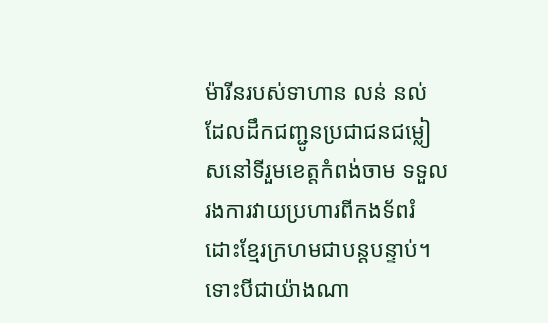ម៉ារីនរបស់ទាហាន លន់ នល់ ដែលដឹកជញ្ជូនប្រជាជនជម្លៀសនៅទីរួមខេត្តកំពង់ចាម ទទួលរងការវាយប្រហារពីកងទ័ពរំដោះខ្មែរក្រហមជាបន្តបន្ទាប់។ ទោះបីជាយ៉ាងណា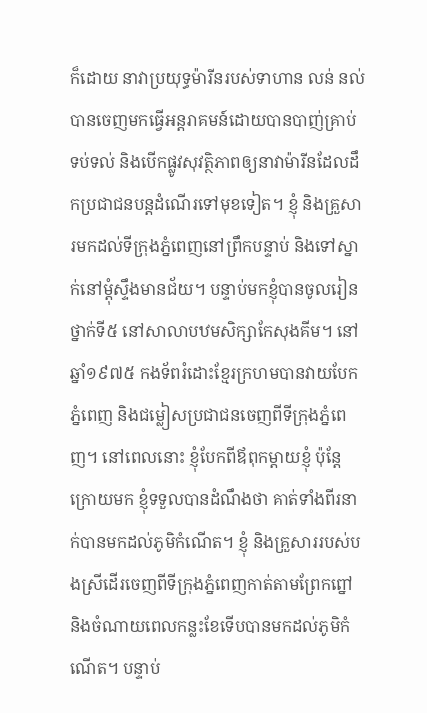ក៏ដោយ នាវាប្រយុទ្ធម៉ារីនរបស់ទាហាន លន់ នល់ បានចេញមកធ្វើអន្តរាគមន៍ដោយបានបាញ់គ្រាប់ទប់ទល់ និងបើកផ្លូវសុវត្ថិភាពឲ្យនាវាម៉ារីនដែលដឹកប្រជាជនបន្តដំណើរទៅមុខទៀត។ ខ្ញុំ និងគ្រួសារមកដល់ទីក្រុងភ្នំពេញនៅព្រឹកបន្ទាប់ និងទៅស្នាក់នៅម្ដុំស្ទឹងមានជ័យ។ បន្ទាប់មកខ្ញុំបានចូលរៀនថ្នាក់ទី៥ នៅសាលាបឋមសិក្សាកែសុងគីម។ នៅឆ្នាំ១៩៧៥ កងទ័ពរំដោះខ្មែរក្រហមបានវាយបែកភ្នំពេញ និងជម្លៀសប្រជាជនចេញពីទីក្រុងភ្នំពេញ។ នៅពេលនោះ ខ្ញុំបែកពីឪពុកម្ដាយខ្ញុំ ប៉ុន្តែក្រោយមក ខ្ញុំទទួលបានដំណឹងថា គាត់ទាំងពីរនាក់បានមកដល់ភូមិកំណើត។ ខ្ញុំ និងគ្រួសាររបស់បងស្រីដើរចេញពីទីក្រុងភ្នំពេញកាត់តាមព្រែកព្នៅ និងចំណាយពេលកន្លះខែទើបបានមកដល់ភូមិកំណើត។ បន្ទាប់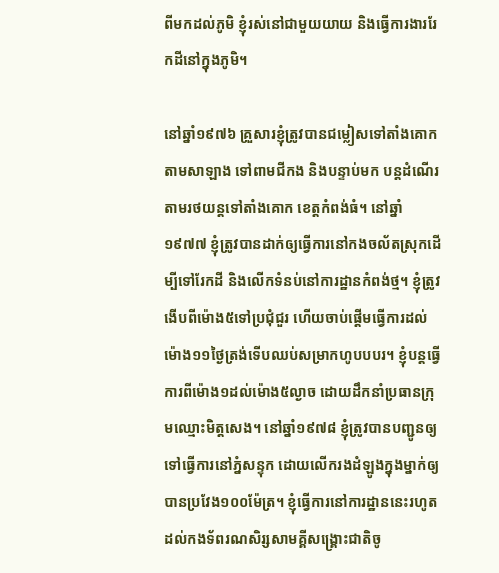ពីមកដល់ភូមិ ខ្ញុំរស់នៅជាមួយយាយ និងធ្វើការងាររែកដីនៅក្នុងភូមិ។

នៅឆ្នាំ១៩៧៦ គ្រួសារខ្ញុំត្រូវបានជម្លៀសទៅតាំងគោកតាមសាឡាង ទៅពាមជីកង និងបន្ទាប់មក បន្តដំណើរតាមរថយន្តទៅតាំងគោក ខេត្តកំពង់ធំ។ នៅឆ្នាំ១៩៧៧ ខ្ញុំត្រូវបានដាក់ឲ្យធ្វើការនៅកងចល័តស្រុកដើម្បីទៅរែកដី និងលើកទំនប់នៅការដ្ឋានកំពង់ថ្ម។ ខ្ញុំត្រូវងើបពីម៉ោង៥ទៅប្រជុំជួរ ហើយចាប់ផ្ដើមធ្វើការដល់ម៉ោង១១ថ្ងៃត្រង់ទើបឈប់សម្រាកហូបបបរ។ ខ្ញុំបន្តធ្វើការពីម៉ោង១ដល់ម៉ោង៥ល្ងាច ដោយដឹកនាំប្រធានក្រុមឈ្មោះមិត្តសេង។ នៅឆ្នាំ១៩៧៨ ខ្ញុំត្រូវបានបញ្ជូនឲ្យទៅធ្វើការនៅភ្នំសន្ទុក ដោយលើករងដំឡូងក្នុងម្នាក់ឲ្យបានប្រវែង១០០ម៉ែត្រ។ ខ្ញុំធ្វើការនៅការដ្ឋាននេះរហូតដល់កងទ័ពរណសិរ្សសាមគ្គីសង្រ្គោះជាតិចូ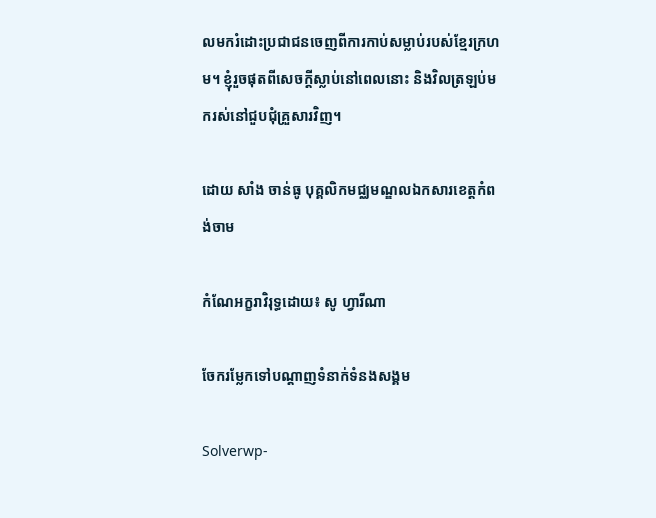លមករំដោះប្រជាជនចេញពីការកាប់សម្លាប់របស់ខ្មែរក្រហម។ ខ្ញុំរួចផុតពីសេចក្ដីស្លាប់នៅពេលនោះ និងវិលត្រឡប់មករស់នៅជួបជុំគ្រួសារវិញ។

ដោយ សាំង ចាន់ធូ បុគ្គលិកមជ្ឈមណ្ឌលឯកសារខេត្តកំពង់ចាម

កំណែអក្ខរាវិរុទ្ធដោយ៖ សូ ហ្វារីណា

ចែករម្លែកទៅបណ្តាញទំនាក់ទំនងសង្គម

Solverwp-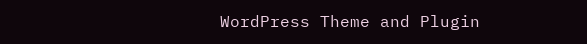WordPress Theme and Plugin